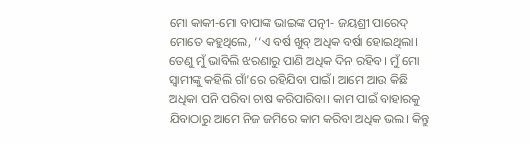ମୋ କାକୀ-ମୋ ବାପାଙ୍କ ଭାଇଙ୍କ ପତ୍ନୀ- ଜୟଶ୍ରୀ ପାରେଦ୍ ମୋତେ କହୁଥିଲେ, ‘‘ଏ ବର୍ଷ ଖୁବ୍ ଅଧିକ ବର୍ଷା ହୋଇଥିଲା। ତେଣୁ ମୁଁ ଭାବିଲି ଝରଣାରୁ ପାଣି ଅଧିକ ଦିନ ରହିବ। ମୁଁ ମୋ ସ୍ୱାମୀଙ୍କୁ କହିଲି ଗାଁ’ରେ ରହିଯିବା ପାଇଁ। ଆମେ ଆଉ କିଛି ଅଧିକା ପନି ପରିବା ଚାଷ କରିପାରିବା। କାମ ପାଇଁ ବାହାରକୁ ଯିବାଠାରୁ ଆମେ ନିଜ ଜମିରେ କାମ କରିବା ଅଧିକ ଭଲ। କିନ୍ତୁ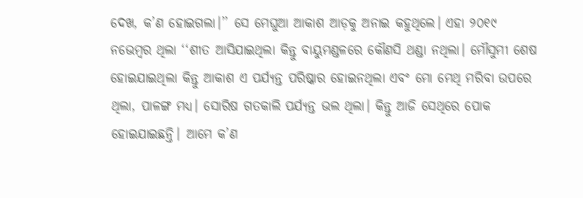ଦେଖ, କ’ଣ ହୋଇଗଲା।’’ ସେ ମେଘୁଆ ଆକାଶ ଆଡ଼କୁ ଅନାଇ କହୁଥିଲେ। ଏହା ୨୦୧୯ ନଭେମ୍ବର ଥିଲା ‘‘ଶୀତ ଆସିଯାଇଥିଲା କିନ୍ତୁ ବାୟୁମଣ୍ଡଳରେ କୌଣସି ଥଣ୍ଡା ନଥିଲା। ମୌସୁମୀ ଶେଷ ହୋଇଯାଇଥିଲା କିନ୍ତୁ ଆକାଶ ଏ ପର୍ଯ୍ୟନ୍ତ ପରିଷ୍କାର ହୋଇନଥିଲା ଏବଂ ମୋ ମେଥି ମରିବା ଉପରେ ଥିଲା, ପାଳଙ୍ଗ ମଧ୍ୟ। ସୋରିଷ ଗତକାଲି ପର୍ଯ୍ୟନ୍ତ ଭଲ ଥିଲା। କିନ୍ତୁ ଆଜି ସେଥିରେ ପୋକ ହୋଇଯାଇଛନ୍ତି। ଆମେ କ’ଣ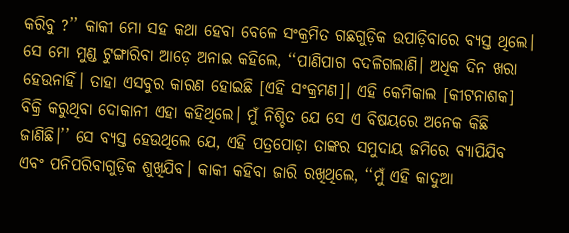କରିବୁ ?’’ କାକୀ ମୋ ସହ କଥା ହେବା ବେଳେ ସଂକ୍ରମିତ ଗଛଗୁଡ଼ିକ ଉପାଡ଼ିବାରେ ବ୍ୟସ୍ତ ଥିଲେ।
ସେ ମୋ ମୁଣ୍ଡ ଟୁଙ୍ଗାରିବା ଆଡ଼େ ଅନାଇ କହିଲେ, ‘‘ପାଣିପାଗ ବଦଳିଗଲାଣି। ଅଧିକ ଦିନ ଖରା ହେଉନାହିଁ। ତାହା ଏସବୁର କାରଣ ହୋଇଛି [ଏହି ସଂକ୍ରମଣ]। ଏହି କେମିକାଲ [କୀଟନାଶକ] ବିକ୍ରି କରୁଥିବା ଦୋକାନୀ ଏହା କହିଥିଲେ। ମୁଁ ନିଶ୍ଚିତ ଯେ ସେ ଏ ବିଷୟରେ ଅନେକ କିଛି ଜାଣିଛି।’’ ସେ ବ୍ୟସ୍ତ ହେଉଥିଲେ ଯେ, ଏହି ପତ୍ରପୋଡ଼ା ତାଙ୍କର ସମୁଦାୟ ଜମିରେ ବ୍ୟାପିଯିବ ଏବଂ ପନିପରିବାଗୁଡ଼ିକ ଶୁଖିଯିବ। କାକୀ କହିବା ଜାରି ରଖିଥିଲେ, ‘‘ମୁଁ ଏହି କାଦୁଆ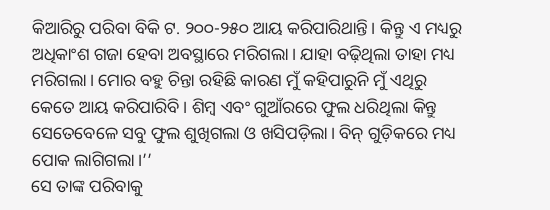କିଆରିରୁ ପରିବା ବିକି ଟ. ୨୦୦-୨୫୦ ଆୟ କରିପାରିଥାନ୍ତି। କିନ୍ତୁ ଏ ମଧ୍ୟରୁ ଅଧିକାଂଶ ଗଜା ହେବା ଅବସ୍ଥାରେ ମରିଗଲା। ଯାହା ବଢ଼ିଥିଲା ତାହା ମଧ୍ୟ ମରିଗଲା। ମୋର ବହୁ ଚିନ୍ତା ରହିଛି କାରଣ ମୁଁ କହିପାରୁନି ମୁଁ ଏଥିରୁ କେତେ ଆୟ କରିପାରିବି। ଶିମ୍ବ ଏବଂ ଗୁଆଁରରେ ଫୁଲ ଧରିଥିଲା କିନ୍ତୁ ସେତେବେଳେ ସବୁ ଫୁଲ ଶୁଖିଗଲା ଓ ଖସିପଡ଼ିଲା। ବିନ୍ ଗୁଡ଼ିକରେ ମଧ୍ୟ ପୋକ ଲାଗିଗଲା।’’
ସେ ତାଙ୍କ ପରିବାକୁ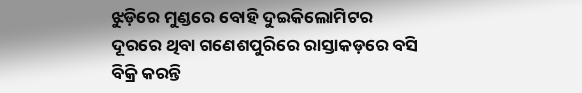ଝୁଡ଼ିରେ ମୁଣ୍ଡରେ ବୋହି ଦୁଇକିଲୋମିଟର ଦୂରରେ ଥିବା ଗଣେଶପୁରିରେ ରାସ୍ତାକଡ଼ରେ ବସି ବିକ୍ରି କରନ୍ତି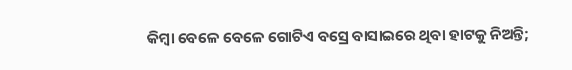କିମ୍ବା ବେଳେ ବେଳେ ଗୋଟିଏ ବସ୍ରେ ବାସାଇରେ ଥିବା ହାଟକୁ ନିଅନ୍ତି;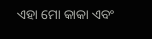ଏହା ମୋ କାକା ଏବଂ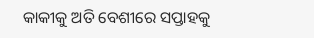କାକୀକୁ ଅତି ବେଶୀରେ ସପ୍ତାହକୁ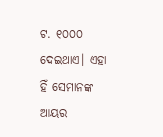ଟ. ୧୦୦୦ ଦେଇଥାଏ। ଏହା ହିଁ ସେମାନଙ୍କ ଆୟର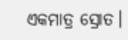ଏକମାତ୍ର ସ୍ରୋତ।